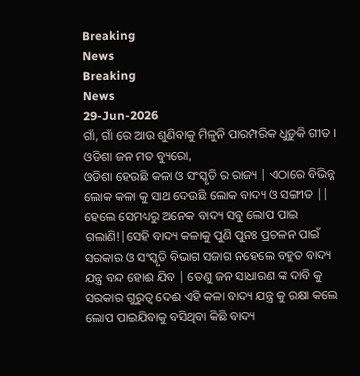Breaking
News
Breaking
News
29-Jun-2026
ଗାଁ, ଗାଁ ରେ ଆଉ ଶୁଣିବାକୁ ମିଳୁନି ପାରମ୍ପରିକ ଧୁଡ଼ୁକି ଗୀତ ।
ଓଡିଶା ଜନ ମତ ବ୍ୟୁରୋ,
ଓଡିଶା ହେଉଛି କଳା ଓ ସଂସ୍କୃତି ର ରାଜ୍ୟ | ଏଠାରେ ବିଭିନ୍ନ ଲୋକ କଳା କୁ ସାଥ ଦେଉଛି ଲୋକ ବାଦ୍ୟ ଓ ସଙ୍ଗୀତ || ହେଲେ ସେମଧ୍ୟରୁ ଅନେକ ବାଦ୍ୟ ସବୁ ଲୋପ ପାଇ ଗଲାଣି!|ସେହି ବାଦ୍ୟ କଳାକୁ ପୁଣି ପୁନଃ ପ୍ରଚଳନ ପାଇଁ ସରକାର ଓ ସଂସ୍କୃତି ବିଭାଗ ସଜାଗ ନହେଲେ ବହୁତ ବାଦ୍ୟ ଯନ୍ତ୍ର ବନ୍ଦ ହୋଈ ଯିବ | ତେଣୁ ଜନ ସାଧାରଣ ଙ୍କ ଦାବି କୁ ସରକାର ଗୁରୁତ୍ୱ ଦେଈ ଏହି କଳା ବାଦ୍ୟ ଯନ୍ତ୍ର କୁ ରକ୍ଷା କଲେ ଲୋପ ପାଇଯିବାକୁ ବସିଥିବା କିଛି ବାଦ୍ୟ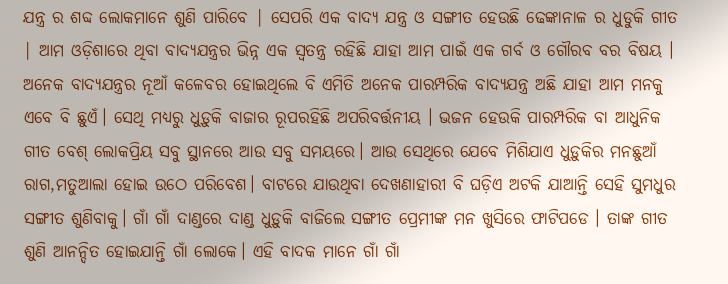ଯନ୍ତ୍ର ର ଶବ୍ଦ ଲୋକମାନେ ଶୁଣି ପାରିବେ | ସେପରି ଏକ ବାଦ୍ୟ ଯନ୍ତ୍ର ଓ ସଙ୍ଗୀତ ହେଉଛି ଢେଙ୍କାନାଳ ର ଧୁଡୁକି ଗୀତ | ଆମ ଓଡ଼ିଶାରେ ଥିବା ବାଦ୍ୟଯନ୍ତ୍ରର ଭିନ୍ନ ଏକ ସ୍ବତନ୍ତ୍ର ରହିଛି ଯାହା ଆମ ପାଇଁ ଏକ ଗର୍ବ ଓ ଗୌରବ ବର ବିଷୟ । ଅନେକ ବାଦ୍ୟଯନ୍ତ୍ରର ନୂଆଁ କଳେବର ହୋଇଥିଲେ ବି ଏମିତି ଅନେକ ପାରମ୍ପରିକ ବାଦ୍ୟଯନ୍ତ୍ର ଅଛି ଯାହା ଆମ ମନକୁ ଏବେ ବି ଛୁଏଁ। ସେଥି ମଧ୍ୟରୁ ଧୁଡ଼ୁକି ବାଜାର ରୂପରହିଛି ଅପରିବର୍ତ୍ତନୀୟ । ଭଜନ ହେଉକି ପାରମ୍ପରିକ ବା ଆଧୁନିକ ଗୀତ ବେଶ୍ ଲୋକପ୍ରିୟ ସବୁ ସ୍ଥାନରେ ଆଉ ସବୁ ସମୟରେ। ଆଉ ସେଥିରେ ଯେବେ ମିଶିଯାଏ ଧୁଡ଼ୁକିର ମନଛୁଆଁ ରାଗ,ମତୁଆଲା ହୋଇ ଉଠେ ପରିବେଶ। ବାଟରେ ଯାଉଥିବା ଦେଖଣାହାରୀ ବି ଘଡ଼ିଏ ଅଟକି ଯାଆନ୍ତି ସେହି ସୁମଧୁର ସଙ୍ଗୀତ ଶୁଣିବାକୁ। ଗାଁ ଗାଁ ଦାଣ୍ଡରେ ଦାଣ୍ଡ ଧୁଡ଼ୁକି ବାଜିଲେ ସଙ୍ଗୀତ ପ୍ରେମୀଙ୍କ ମନ ଖୁସିରେ ଫାଟିପଡେ । ତାଙ୍କ ଗୀତ ଶୁଣି ଆନନ୍ଦିତ ହୋଇଯାନ୍ତି ଗାଁ ଲୋକେ। ଏହି ବାଦକ ମାନେ ଗାଁ ଗାଁ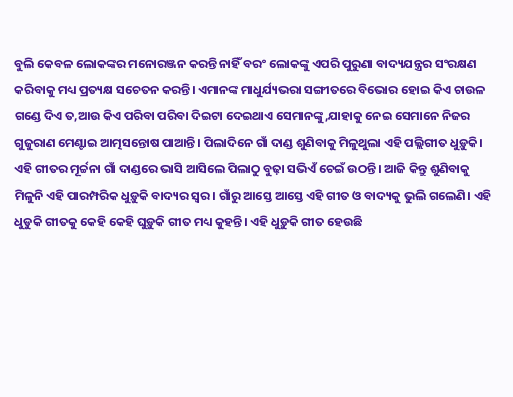ବୁଲି କେବଳ ଲୋକଙ୍କର ମନୋରଞ୍ଜନ କରନ୍ତି ନାହିଁ ବରଂ ଲୋକଙ୍କୁ ଏପରି ପୁରୁଣା ବାଦ୍ୟଯନ୍ତ୍ରର ସଂରକ୍ଷଣ କରିବାକୁ ମଧ୍ୟ ପ୍ରତ୍ୟକ୍ଷ ସଚେତନ କରନ୍ତି। ଏମାନଙ୍କ ମାଧୁର୍ଯ୍ୟଭରା ସଙ୍ଗୀତରେ ବିଭୋର ହୋଇ କିଏ ଚାଉଳ ଗଣ୍ଡେ ଦିଏ ତ,ଆଉ କିଏ ପରିବା ପରିବା ଦିଇଟା ଦେଇଥାଏ ସେମାନଙ୍କୁ,ଯାହାକୁ ନେଇ ସେମାନେ ନିଜର ଗୁଜୁରାଣ ମେଣ୍ଟାଇ ଆତ୍ମସନ୍ତୋଷ ପାଆନ୍ତି। ପିଲାଦିନେ ଗାଁ ଦାଣ୍ଡ ଶୁଣିବାକୁ ମିଳୁଥୁଲା ଏହି ପଲ୍ଲିଗୀତ ଧୁଡ଼ୁକି। ଏହି ଗୀତର ମୂର୍ଚ୍ଚନା ଗାଁ ଦାଣ୍ଡରେ ଭାସି ଆସିଲେ ପିଲାଠୁ ବୁଢ଼ା ସଭିଏଁ ଚେଇଁ ଉଠନ୍ତି। ଆଜି କିନ୍ତୁ ଶୁଣିବାକୁ ମିଳୁନି ଏହି ପାରମ୍ପରିକ ଧୁଡ଼ୁକି ବାଦ୍ୟର ସ୍ୱର। ଗାଁରୁ ଆସ୍ତେ ଆସ୍ତେ ଏହି ଗୀତ ଓ ବାଦ୍ୟକୁ ଭୁଲି ଗଲେଣି। ଏହି ଧୁଡୁକି ଗୀତକୁ କେହି କେହି ଘୁଡ଼ୁକି ଗୀତ ମଧ୍ୟ କୁହନ୍ତି। ଏହି ଧୁଡ଼ୁକି ଗୀତ ହେଉଛି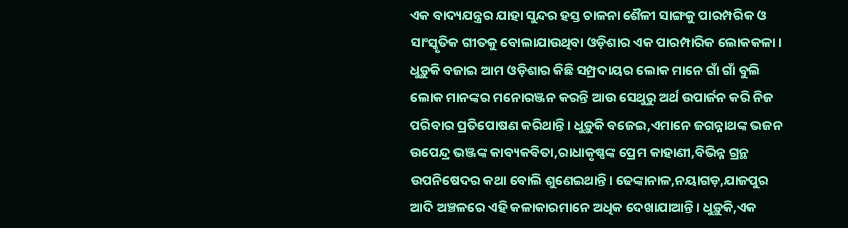ଏକ ବାଦ୍ୟଯନ୍ତ୍ରର ଯାହା ସୁନ୍ଦର ହସ୍ତ ଚାଳନା ଶୈଳୀ ସାଙ୍ଗକୁ ପାରମ୍ପରିକ ଓ ସାଂସ୍କୃତିକ ଗୀତକୁ ବୋଲାଯାଉଥିବା ଓଡ଼ିଶାର ଏକ ପାରମ୍ପାରିକ ଲୋକକଳା। ଧୁଡ଼ୁକି ବଜାଇ ଆମ ଓଡ଼ିଶାର କିଛି ସମ୍ପ୍ରଦାୟର ଲୋକ ମାନେ ଗାଁ ଗାଁ ବୁଲି ଲୋକ ମାନଙ୍କର ମନୋରଞ୍ଜନ କରନ୍ତି ଆଉ ସେଥୁରୁ ଅର୍ଥ ଉପାର୍ଜନ କରି ନିଜ ପରିବାର ପ୍ରତିପୋଷଣ କରିଥାନ୍ତି। ଧୁଡ଼ୁକି ବଜେଇ,ଏମାନେ ଜଗନ୍ନାଥଙ୍କ ଭଜନ ଉପେନ୍ଦ୍ର ଭଞ୍ଜଙ୍କ କାବ୍ୟକବିତା,ରାଧାକୃଷ୍ଣଙ୍କ ପ୍ରେମ କାହାଣୀ,ବିଭିନ୍ନ ଗ୍ରନ୍ଥ ଉପନିଷେଦର କଥା ବୋଲି ଶୁଣେଇଥାନ୍ତି। ଢେଙ୍କାନାଳ,ନୟାଗଡ଼,ଯାଜପୁର ଆଦି ଅଞ୍ଚଳରେ ଏହି କଳାକାରମାନେ ଅଧିକ ଦେଖାଯାଆନ୍ତି। ଧୁଡ଼ୁକି,ଏକ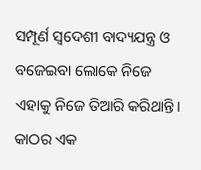ସମ୍ପୂର୍ଣ ସ୍ୱଦେଶୀ ବାଦ୍ୟଯନ୍ତ୍ର ଓ ବଜେଇବା ଲୋକେ ନିଜେ ଏହାକୁ ନିଜେ ତିଆରି କରିଥାନ୍ତି। କାଠର ଏକ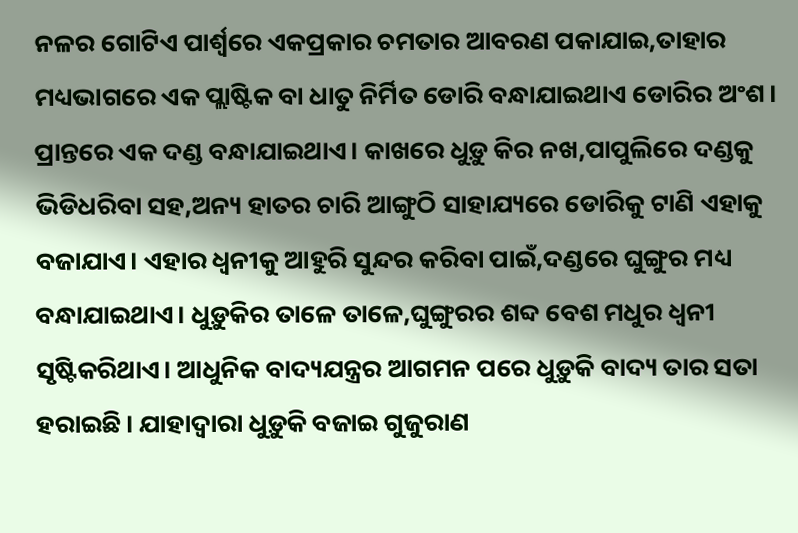ନଳର ଗୋଟିଏ ପାର୍ଶ୍ଵରେ ଏକପ୍ରକାର ଚମତାର ଆବରଣ ପକାଯାଇ,ତାହାର ମଧ୍ୟଭାଗରେ ଏକ ପ୍ଲାଷ୍ଟିକ ବା ଧାତୁ ନିର୍ମିତ ଡୋରି ବନ୍ଧାଯାଇଥାଏ ଡୋରିର ଅଂଶ। ପ୍ରାନ୍ତରେ ଏକ ଦଣ୍ଡ ବନ୍ଧାଯାଇଥାଏ। କାଖରେ ଧୁଡ଼ୁ କିର ନଖ,ପାପୁଲିରେ ଦଣ୍ଡକୁ ଭିଡିଧରିବା ସହ,ଅନ୍ୟ ହାତର ଚାରି ଆଙ୍ଗୁଠି ସାହାଯ୍ୟରେ ଡୋରିକୁ ଟାଣି ଏହାକୁ ବଜାଯାଏ। ଏହାର ଧ୍ଵନୀକୁ ଆହୁରି ସୁନ୍ଦର କରିବା ପାଇଁ,ଦଣ୍ଡରେ ଘୁଙ୍ଗୁର ମଧ୍ୟ ବନ୍ଧାଯାଇଥାଏ। ଧୁଡ଼ୁକିର ତାଳେ ତାଳେ,ଘୁଙ୍ଗୁରର ଶବ୍ଦ ବେଶ ମଧୁର ଧ୍ଵନୀ ସୃଷ୍ଟିକରିଥାଏ। ଆଧୁନିକ ବାଦ୍ୟଯନ୍ତ୍ରର ଆଗମନ ପରେ ଧୁଡ଼ୁକି ବାଦ୍ୟ ତାର ସତା ହରାଇଛି। ଯାହାଦ୍ୱାରା ଧୁଡ଼ୁକି ବଜାଇ ଗୁଜୁରାଣ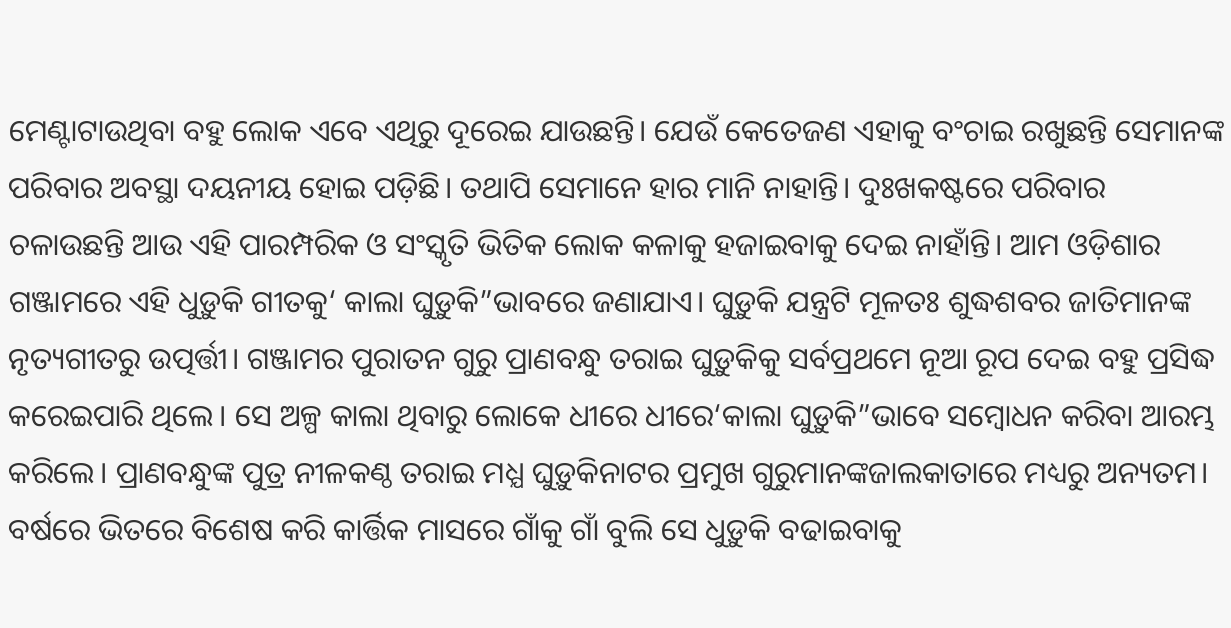ମେଣ୍ଟାଟାଉଥିବା ବହୁ ଲୋକ ଏବେ ଏଥିରୁ ଦୂରେଇ ଯାଉଛନ୍ତି। ଯେଉଁ କେତେଜଣ ଏହାକୁ ବଂଚାଇ ରଖୁଛନ୍ତି ସେମାନଙ୍କ ପରିବାର ଅବସ୍ଥା ଦୟନୀୟ ହୋଇ ପଡ଼ିଛି। ତଥାପି ସେମାନେ ହାର ମାନି ନାହାନ୍ତି। ଦୁଃଖକଷ୍ଟରେ ପରିବାର ଚଳାଉଛନ୍ତି ଆଉ ଏହି ପାରମ୍ପରିକ ଓ ସଂସ୍କୃତି ଭିତିକ ଲୋକ କଳାକୁ ହଜାଇବାକୁ ଦେଇ ନାହାଁନ୍ତି। ଆମ ଓଡ଼ିଶାର ଗଞ୍ଜାମରେ ଏହି ଧୁଡ଼ୁକି ଗୀତକୁ‘ କାଲା ଘୁଡ଼ୁକି”ଭାବରେ ଜଣାଯାଏ। ଘୁଡ଼ୁକି ଯନ୍ତ୍ରଟି ମୂଳତଃ ଶୁଦ୍ଧଶବର ଜାତିମାନଙ୍କ ନୃତ୍ୟଗୀତରୁ ଉତ୍ପର୍ତ୍ତୀ। ଗଞ୍ଜାମର ପୁରାତନ ଗୁରୁ ପ୍ରାଣବନ୍ଧୁ ତରାଇ ଘୁଡ଼ୁକିକୁ ସର୍ବପ୍ରଥମେ ନୂଆ ରୂପ ଦେଇ ବହୁ ପ୍ରସିଦ୍ଧ କରେଇପାରି ଥିଲେ। ସେ ଅଳ୍ପ କାଲା ଥିବାରୁ ଲୋକେ ଧୀରେ ଧୀରେ‘କାଲା ଘୁଡ଼ୁକି”ଭାବେ ସମ୍ବୋଧନ କରିବା ଆରମ୍ଭ କରିଲେ। ପ୍ରାଣବନ୍ଧୁଙ୍କ ପୁତ୍ର ନୀଳକଣ୍ଠ ତରାଇ ମଧ୍ଯ ଘୁଡ଼ୁକିନାଟର ପ୍ରମୁଖ ଗୁରୁମାନଙ୍କଜାଲକାତାରେ ମଧ୍ୟରୁ ଅନ୍ୟତମ। ବର୍ଷରେ ଭିତରେ ବିଶେଷ କରି କାର୍ତ୍ତିକ ମାସରେ ଗାଁକୁ ଗାଁ ବୁଲି ସେ ଧୁଡ଼ୁକି ବଢାଇବାକୁ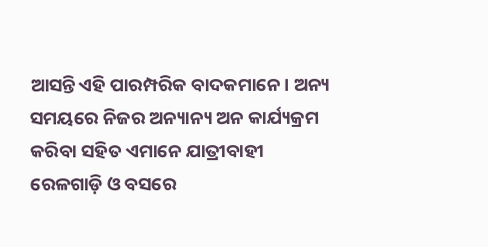ଆସନ୍ତି ଏହି ପାରମ୍ପରିକ ବାଦକମାନେ। ଅନ୍ୟ ସମୟରେ ନିଜର ଅନ୍ୟାନ୍ୟ ଅନ କାର୍ଯ୍ୟକ୍ରମ କରିବା ସହିତ ଏମାନେ ଯାତ୍ରୀବାହୀ ରେଳଗାଡ଼ି ଓ ବସରେ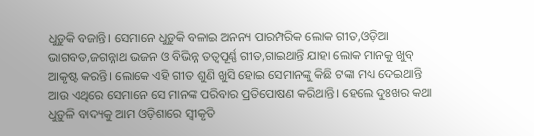ଧୁଡ଼ୁକି ବଜାନ୍ତି। ସେମାନେ ଧୁଡ଼ୁକି ବଳାଇ ଅନନ୍ୟ ପାରମ୍ପରିକ ଲୋକ ଗୀତ,ଓଡ଼ିଆ ଭାଗବତ,ଜଗନ୍ନାଥ ଭଜନ ଓ ବିଭିନ୍ନ ତତ୍ୱପୂର୍ଣ୍ଣ ଗୀତ,ଗାଇଥାନ୍ତି ଯାହା ଲୋକ ମାନକୁ ଖୁବ୍ ଆକୃଷ୍ଟ କରନ୍ତି। ଲୋକେ ଏହି ଗୀତ ଶୁଣି ଖୁସି ହୋଇ ସେମାନଙ୍କୁ କିଛି ଟଙ୍କା ମଧ୍ୟ ଦେଇଥାନ୍ତି ଆଉ ଏଥିରେ ସେମାନେ ସେ ମାନଙ୍କ ପରିବାର ପ୍ରତିପୋଷଣ କରିଥାନ୍ତି। ହେଲେ ଦୁଃଖର କଥା ଧୁଡ଼ୁଳି ବାଦ୍ୟକୁ ଆମ ଓଡ଼ିଶାରେ ସ୍ଵୀକୃତି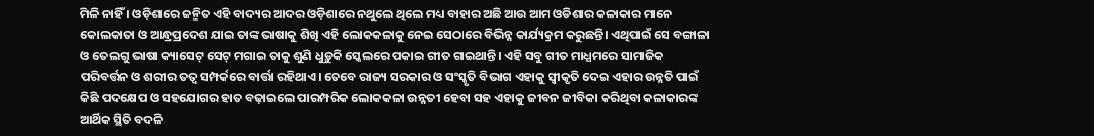ମିଳି ନାହିଁ । ଓଡ଼ିଶାରେ ଜନ୍ମିତ ଏହି ବାଦ୍ୟର ଆଦର ଓଡ଼ିଶାରେ ନଥୁଲେ ଥିଲେ ମଧ୍ୟ ବାହାର ଅଛି ଆଉ ଆମ ଓଡିଶାର କଳାକାର ମାନେ କୋଲକାତା ଓ ଆନ୍ଧ୍ରପ୍ରଦେଶ ଯାଇ ତାଙ୍କ ଭାଷାକୁ ଶିଖି ଏହି ଲୋକକଳାକୁ ନେଇ ସେଠାରେ ବିଭିନ୍ନ କାର୍ଯ୍ୟକ୍ରମ କରୁଛନ୍ତି। ଏଥିପାଇଁ ସେ ବଙ୍ଗାଳା ଓ ତେଲଗୁ ଭାଷା କ୍ୟାସେଟ୍ ସେଟ୍ ମଗାଇ ତାକୁ ଶୁଣି ଧୁଡ଼ୁକି ସ୍କେଲରେ ପକାଇ ଗୀତ ଗାଇଥାନ୍ତି। ଏହି ସବୁ ଗୀତ ମାଧ୍ଯମରେ ସାମାଜିକ ପରିବର୍ତ୍ତନ ଓ ଶରୀର ତତ୍ଵ ସମ୍ପର୍କରେ ବାର୍ତ୍ତା ରହିଥାଏ। ତେବେ ରାଜ୍ୟ ସରକାର ଓ ସଂସ୍କୃତି ବିଭାଗ ଏହାକୁ ସ୍ବୀକୃତି ଦେଇ ଏହାର ଉନ୍ନତି ପାଇଁ କିଛି ପଦକ୍ଷେପ ଓ ସହଯୋଗର ହାତ ବଢ଼ାଇଲେ ପାରମ୍ପରିକ ଲୋକକଳା ଉନ୍ନତୀ ହେବା ସହ ଏହାକୁ ଜୀବନ ଜୀବିକା କରିଥିବା କଳାକାରଙ୍କ ଆର୍ଥିକ ସ୍ଥିତି ବଦଳି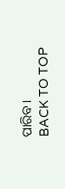ପାରିବ।
BACK TO TOP